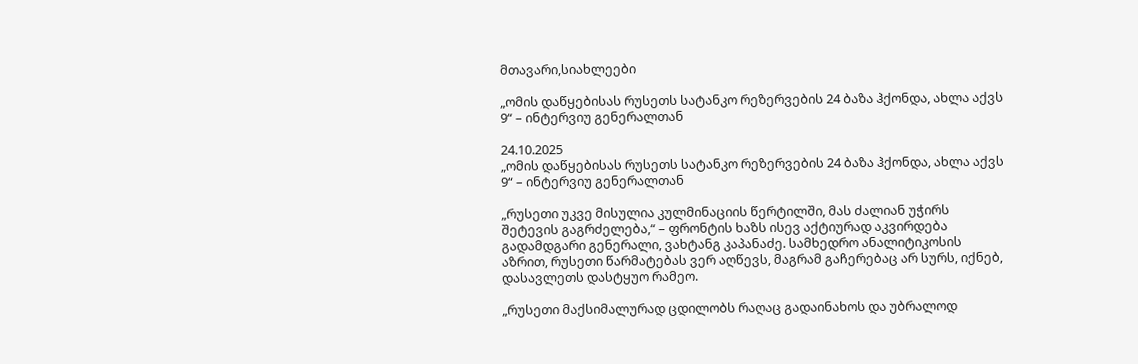მთავარი,სიახლეები

„ომის დაწყებისას რუსეთს სატანკო რეზერვების 24 ბაზა ჰქონდა, ახლა აქვს 9“ – ინტერვიუ გენერალთან

24.10.2025
„ომის დაწყებისას რუსეთს სატანკო რეზერვების 24 ბაზა ჰქონდა, ახლა აქვს 9“ – ინტერვიუ გენერალთან

„რუსეთი უკვე მისულია კულმინაციის წერტილში, მას ძალიან უჭირს შეტევის გაგრძელება,“ – ფრონტის ხაზს ისევ აქტიურად აკვირდება გადამდგარი გენერალი, ვახტანგ კაპანაძე. სამხედრო ანალიტიკოსის აზრით, რუსეთი წარმატებას ვერ აღწევს, მაგრამ გაჩერებაც არ სურს, იქნებ, დასავლეთს დასტყუო რამეო.

„რუსეთი მაქსიმალურად ცდილობს რაღაც გადაინახოს და უბრალოდ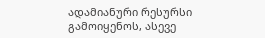ადამიანური რესურსი გამოიყენოს, ასევე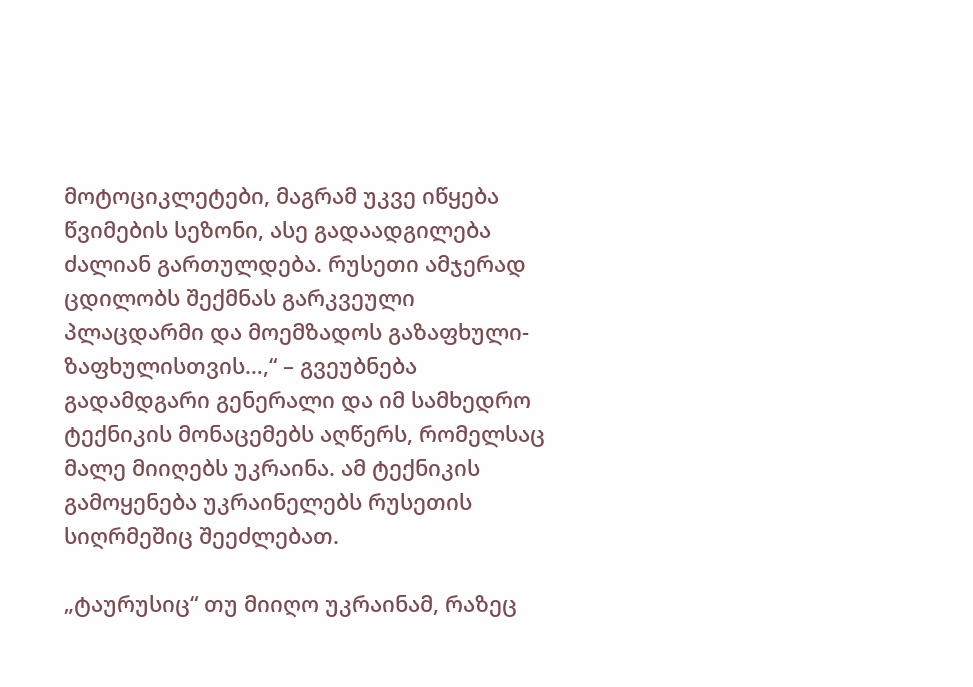მოტოციკლეტები, მაგრამ უკვე იწყება წვიმების სეზონი, ასე გადაადგილება ძალიან გართულდება. რუსეთი ამჯერად ცდილობს შექმნას გარკვეული პლაცდარმი და მოემზადოს გაზაფხული-ზაფხულისთვის…,“ – გვეუბნება გადამდგარი გენერალი და იმ სამხედრო ტექნიკის მონაცემებს აღწერს, რომელსაც მალე მიიღებს უკრაინა. ამ ტექნიკის გამოყენება უკრაინელებს რუსეთის სიღრმეშიც შეეძლებათ.

„ტაურუსიც“ თუ მიიღო უკრაინამ, რაზეც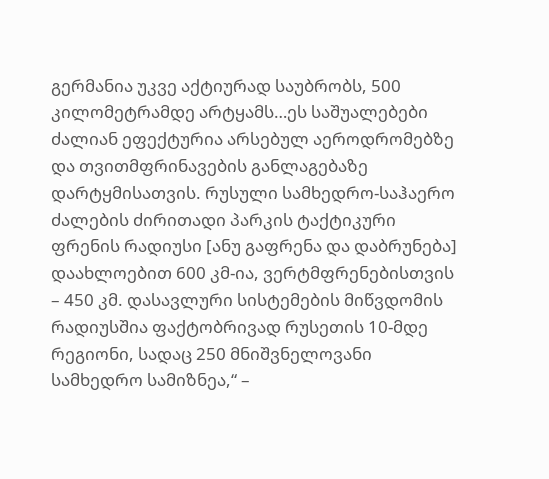გერმანია უკვე აქტიურად საუბრობს, 500 კილომეტრამდე არტყამს…ეს საშუალებები ძალიან ეფექტურია არსებულ აეროდრომებზე და თვითმფრინავების განლაგებაზე დარტყმისათვის. რუსული სამხედრო-საჰაერო ძალების ძირითადი პარკის ტაქტიკური ფრენის რადიუსი [ანუ გაფრენა და დაბრუნება] დაახლოებით 600 კმ-ია, ვერტმფრენებისთვის – 450 კმ. დასავლური სისტემების მიწვდომის რადიუსშია ფაქტობრივად რუსეთის 10-მდე რეგიონი, სადაც 250 მნიშვნელოვანი სამხედრო სამიზნეა,“ –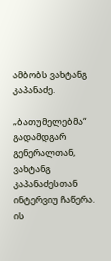ამბობს ვახტანგ კაპანაძე.

„ბათუმელებმა“ გადამდგარ გენერალთან, ვახტანგ კაპანაძესთან ინტერვიუ ჩაწერა. ის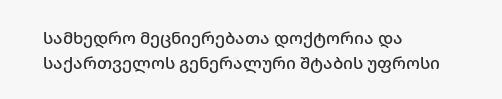სამხედრო მეცნიერებათა დოქტორია და საქართველოს გენერალური შტაბის უფროსი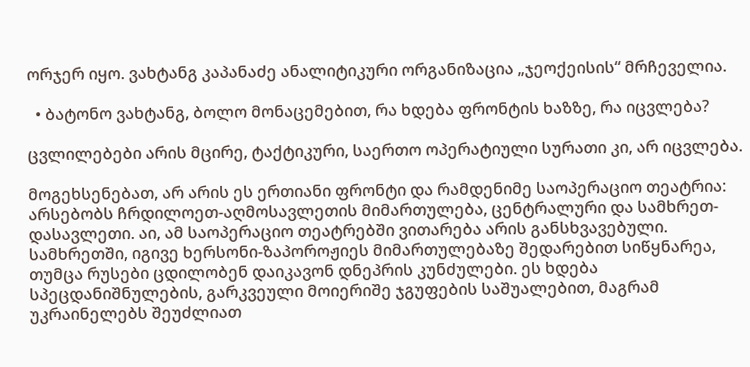ორჯერ იყო. ვახტანგ კაპანაძე ანალიტიკური ორგანიზაცია „ჯეოქეისის“ მრჩეველია.

  • ბატონო ვახტანგ, ბოლო მონაცემებით, რა ხდება ფრონტის ხაზზე, რა იცვლება?

ცვლილებები არის მცირე, ტაქტიკური, საერთო ოპერატიული სურათი კი, არ იცვლება.

მოგეხსენებათ, არ არის ეს ერთიანი ფრონტი და რამდენიმე საოპერაციო თეატრია: არსებობს ჩრდილოეთ-აღმოსავლეთის მიმართულება, ცენტრალური და სამხრეთ-დასავლეთი. აი, ამ საოპერაციო თეატრებში ვითარება არის განსხვავებული. სამხრეთში, იგივე ხერსონი-ზაპოროჟიეს მიმართულებაზე შედარებით სიწყნარეა, თუმცა რუსები ცდილობენ დაიკავონ დნეპრის კუნძულები. ეს ხდება სპეცდანიშნულების, გარკვეული მოიერიშე ჯგუფების საშუალებით, მაგრამ უკრაინელებს შეუძლიათ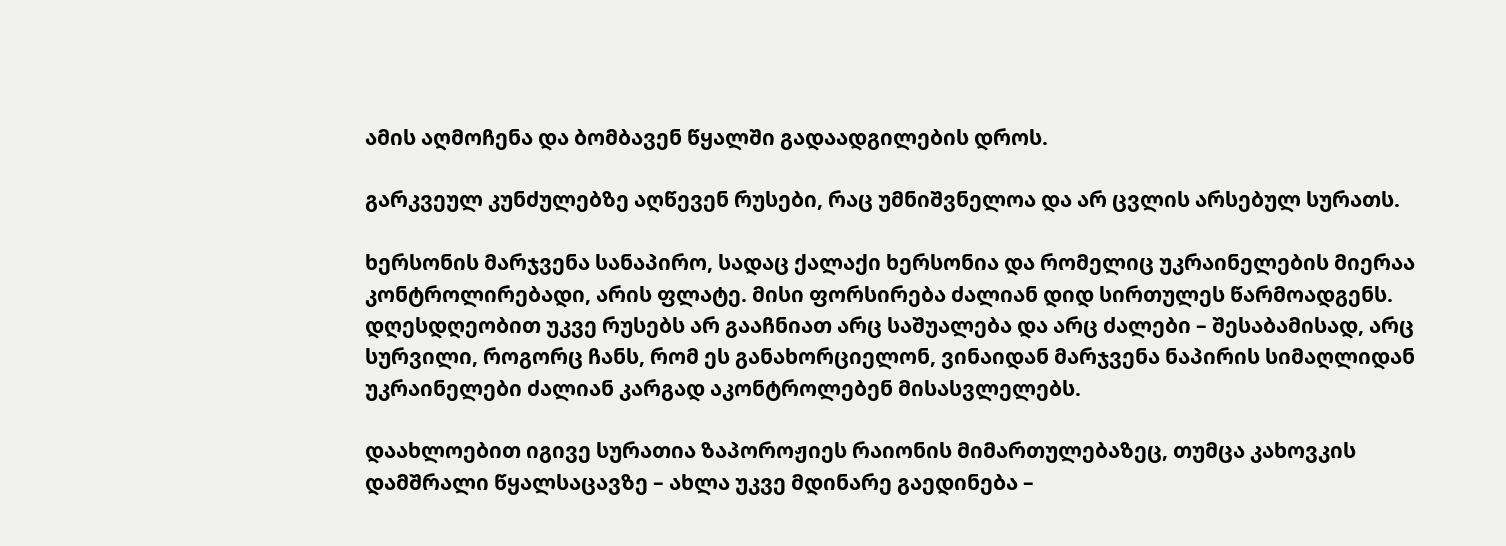ამის აღმოჩენა და ბომბავენ წყალში გადაადგილების დროს.

გარკვეულ კუნძულებზე აღწევენ რუსები, რაც უმნიშვნელოა და არ ცვლის არსებულ სურათს.

ხერსონის მარჯვენა სანაპირო, სადაც ქალაქი ხერსონია და რომელიც უკრაინელების მიერაა კონტროლირებადი, არის ფლატე. მისი ფორსირება ძალიან დიდ სირთულეს წარმოადგენს. დღესდღეობით უკვე რუსებს არ გააჩნიათ არც საშუალება და არც ძალები – შესაბამისად, არც სურვილი, როგორც ჩანს, რომ ეს განახორციელონ, ვინაიდან მარჯვენა ნაპირის სიმაღლიდან უკრაინელები ძალიან კარგად აკონტროლებენ მისასვლელებს.

დაახლოებით იგივე სურათია ზაპოროჟიეს რაიონის მიმართულებაზეც, თუმცა კახოვკის დამშრალი წყალსაცავზე – ახლა უკვე მდინარე გაედინება –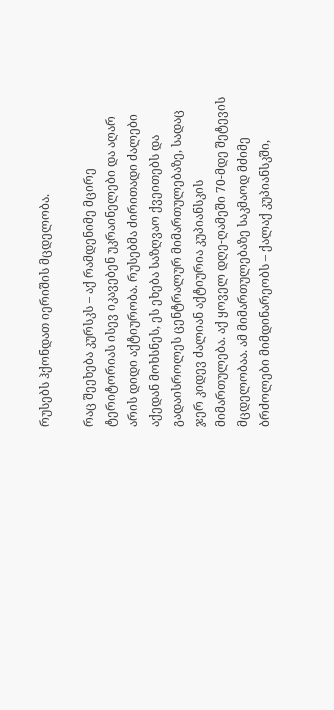რუსებს ჰქონდათ იერიშის მცდელობა.

რაც შეეხება კურსკს – აქ რამდენიმე მცირე ტერიტორიას ისევ იკავებენ უკრაინელები და აღარ არის დიდი აქტიურობა. რუსებმა ძირითადი ძალები აქედან მოხსნეს, ეს ეხება საზღვაო ქვეითებს და გადაისროლეს ცენტრალურ მიმართულებაზე, სადაც ჯერ კიდევ ძალიან აქტიურია კუპიანსკის მიმართულება. აქ ყოველ დღე-ღამეში 70-მდე შეტევის მცდელობაა. ამ მიმართულებაზე საკმაოდ მძიმე ბრძოლები მიმდინარეობს – ქალაქ კუპიანსკში,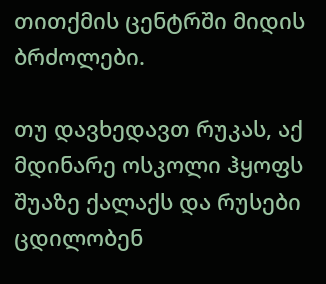თითქმის ცენტრში მიდის ბრძოლები.

თუ დავხედავთ რუკას, აქ მდინარე ოსკოლი ჰყოფს შუაზე ქალაქს და რუსები ცდილობენ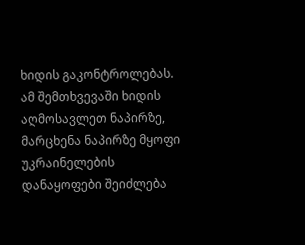ხიდის გაკონტროლებას. ამ შემთხვევაში ხიდის აღმოსავლეთ ნაპირზე, მარცხენა ნაპირზე მყოფი უკრაინელების დანაყოფები შეიძლება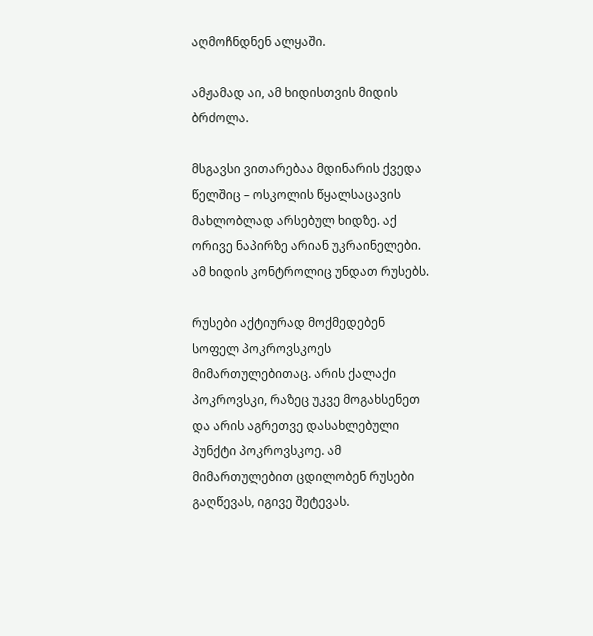აღმოჩნდნენ ალყაში.

ამჟამად აი, ამ ხიდისთვის მიდის ბრძოლა.

მსგავსი ვითარებაა მდინარის ქვედა წელშიც – ოსკოლის წყალსაცავის მახლობლად არსებულ ხიდზე. აქ ორივე ნაპირზე არიან უკრაინელები. ამ ხიდის კონტროლიც უნდათ რუსებს.

რუსები აქტიურად მოქმედებენ სოფელ პოკროვსკოეს მიმართულებითაც. არის ქალაქი პოკროვსკი, რაზეც უკვე მოგახსენეთ და არის აგრეთვე დასახლებული პუნქტი პოკროვსკოე. ამ მიმართულებით ცდილობენ რუსები გაღწევას, იგივე შეტევას.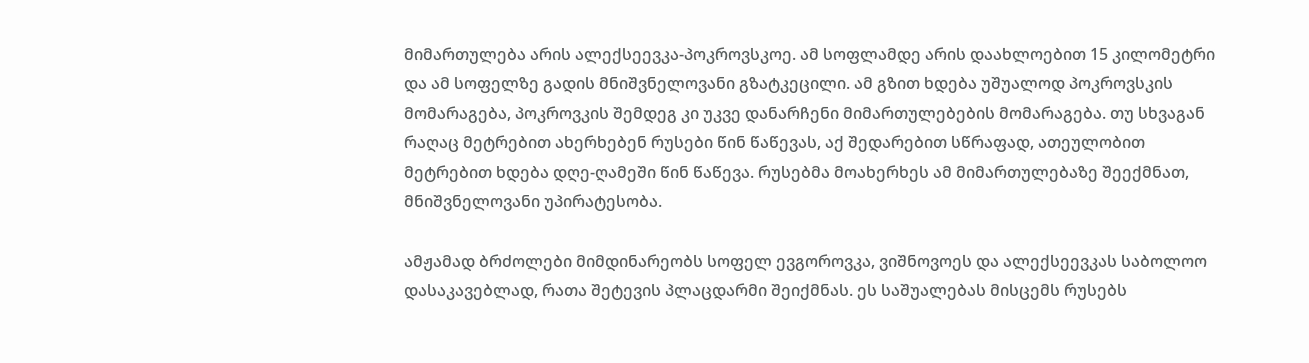მიმართულება არის ალექსეევკა-პოკროვსკოე. ამ სოფლამდე არის დაახლოებით 15 კილომეტრი და ამ სოფელზე გადის მნიშვნელოვანი გზატკეცილი. ამ გზით ხდება უშუალოდ პოკროვსკის მომარაგება, პოკროვკის შემდეგ კი უკვე დანარჩენი მიმართულებების მომარაგება. თუ სხვაგან რაღაც მეტრებით ახერხებენ რუსები წინ წაწევას, აქ შედარებით სწრაფად, ათეულობით მეტრებით ხდება დღე-ღამეში წინ წაწევა. რუსებმა მოახერხეს ამ მიმართულებაზე შეექმნათ, მნიშვნელოვანი უპირატესობა.

ამჟამად ბრძოლები მიმდინარეობს სოფელ ევგოროვკა, ვიშნოვოეს და ალექსეევკას საბოლოო დასაკავებლად, რათა შეტევის პლაცდარმი შეიქმნას. ეს საშუალებას მისცემს რუსებს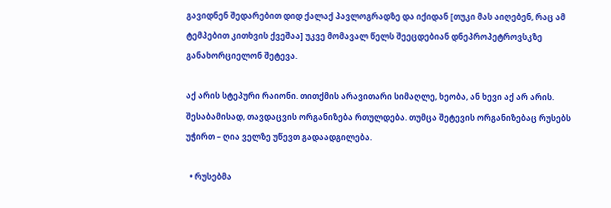გავიდნენ შედარებით დიდ ქალაქ პავლოგრადზე და იქიდან [თუკი მას აიღებენ, რაც ამ ტემპებით კითხვის ქვეშაა] უკვე მომავალ წელს შეეცდებიან დნეპროპეტროვსკზე განახორციელონ შეტევა.

აქ არის სტეპური რაიონი. თითქმის არავითარი სიმაღლე, ხეობა, ან ხევი აქ არ არის. შესაბამისად, თავდაცვის ორგანიზება რთულდება. თუმცა შეტევის ორგანიზებაც რუსებს უჭირთ – ღია ველზე უწევთ გადაადგილება.

  • რუსებმა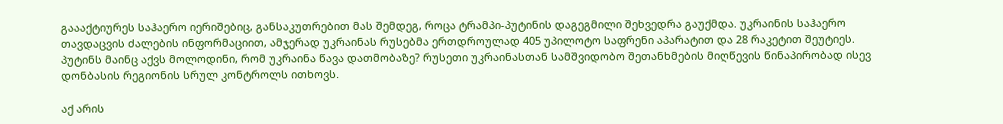გაააქტიურეს საჰაერო იერიშებიც, განსაკუთრებით მას შემდეგ, როცა ტრამპი-პუტინის დაგეგმილი შეხვედრა გაუქმდა. უკრაინის საჰაერო თავდაცვის ძალების ინფორმაციით, ამჯერად უკრაინას რუსებმა ერთდროულად 405 უპილოტო საფრენი აპარატით და 28 რაკეტით შეუტიეს. პუტინს მაინც აქვს მოლოდინი, რომ უკრაინა წავა დათმობაზე? რუსეთი უკრაინასთან სამშვიდობო შეთანხმების მიღწევის წინაპირობად ისევ დონბასის რეგიონის სრულ კონტროლს ითხოვს.

აქ არის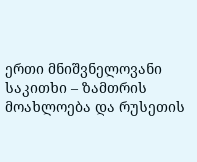ერთი მნიშვნელოვანი საკითხი – ზამთრის მოახლოება და რუსეთის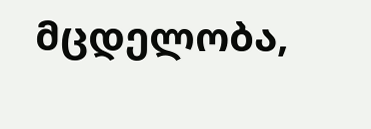მცდელობა,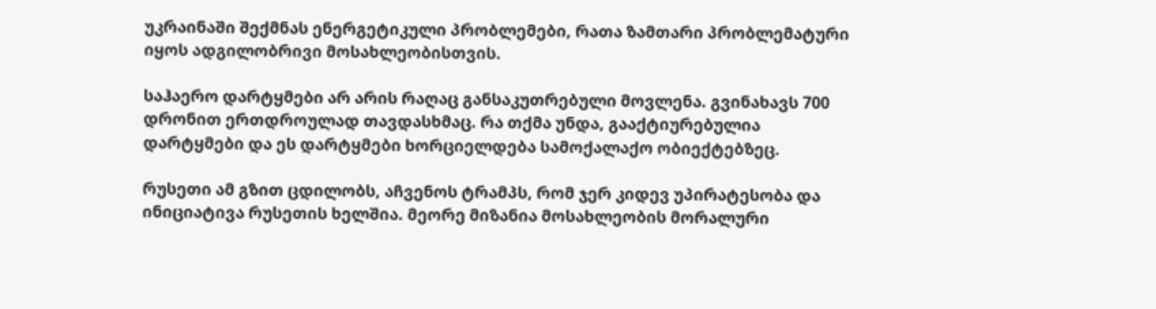უკრაინაში შექმნას ენერგეტიკული პრობლემები, რათა ზამთარი პრობლემატური იყოს ადგილობრივი მოსახლეობისთვის.

საჰაერო დარტყმები არ არის რაღაც განსაკუთრებული მოვლენა. გვინახავს 700 დრონით ერთდროულად თავდასხმაც. რა თქმა უნდა, გააქტიურებულია დარტყმები და ეს დარტყმები ხორციელდება სამოქალაქო ობიექტებზეც.

რუსეთი ამ გზით ცდილობს, აჩვენოს ტრამპს, რომ ჯერ კიდევ უპირატესობა და ინიციატივა რუსეთის ხელშია. მეორე მიზანია მოსახლეობის მორალური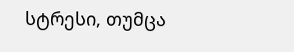სტრესი, თუმცა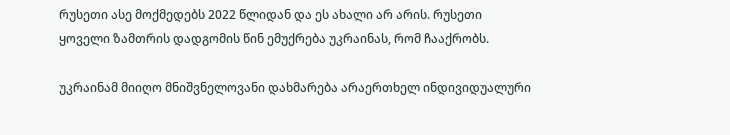რუსეთი ასე მოქმედებს 2022 წლიდან და ეს ახალი არ არის. რუსეთი ყოველი ზამთრის დადგომის წინ ემუქრება უკრაინას, რომ ჩააქრობს.

უკრაინამ მიიღო მნიშვნელოვანი დახმარება არაერთხელ ინდივიდუალური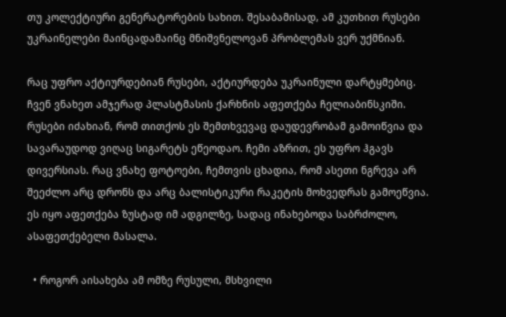თუ კოლექტიური გენერატორების სახით. შესაბამისად, ამ კუთხით რუსები უკრაინელები მაინცადამაინც მნიშვნელოვან პრობლემას ვერ უქმნიან.

რაც უფრო აქტიურდებიან რუსები, აქტიურდება უკრაინული დარტყმებიც. ჩვენ ვნახეთ ამჯერად პლასტმასის ქარხნის აფეთქება ჩელიაბინსკიში. რუსები იძახიან, რომ თითქოს ეს შემთხვევაც დაუდევრობამ გამოიწვია და სავარაუდოდ ვიღაც სიგარეტს ეწეოდაო. ჩემი აზრით, ეს უფრო ჰგავს დივერსიას. რაც ვნახე ფოტოები, ჩემთვის ცხადია, რომ ასეთი ნგრევა არ შეეძლო არც დრონს და არც ბალისტიკური რაკეტის მოხვედრას გამოეწვია. ეს იყო აფეთქება ზუსტად იმ ადგილზე, სადაც ინახებოდა საბრძოლო, ასაფეთქებელი მასალა.

  • როგორ აისახება ამ ომზე რუსული, მსხვილი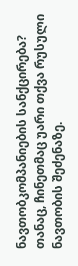ნავთობკომპანიების სანქცირება? თანაც, ჩინეთმაც უარი თქვა რუსული ნავთობის შეძენაზე.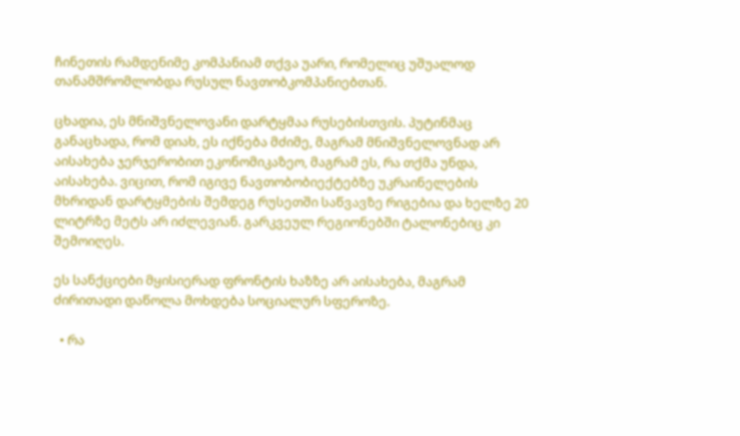ჩინეთის რამდენიმე კომპანიამ თქვა უარი, რომელიც უშუალოდ თანამშრომლობდა რუსულ ნავთობკომპანიებთან.

ცხადია, ეს მნიშვნელოვანი დარტყმაა რუსებისთვის. პუტინმაც განაცხადა, რომ დიახ, ეს იქნება მძიმე, მაგრამ მნიშვნელოვნად არ აისახება ჯერჯერობით ეკონომიკაზეო, მაგრამ ეს, რა თქმა უნდა, აისახება. ვიცით, რომ იგივე ნავთობობიექტებზე უკრაინელების მხრიდან დარტყმების შემდეგ რუსეთში საწვავზე რიგებია და ხელზე 20 ლიტრზე მეტს არ იძლევიან. გარკვეულ რეგიონებში ტალონებიც კი შემოიღეს.

ეს სანქციები მყისიერად ფრონტის ხაზზე არ აისახება, მაგრამ ძირითადი დაწოლა მოხდება სოციალურ სფეროზე.

  • რა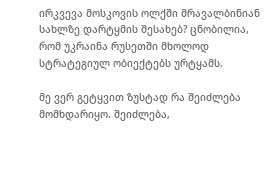ირკვევა მოსკოვის ოლქში მრავალბინიან სახლზე დარტყმის შესახებ? ცნობილია, რომ უკრაინა რუსეთში მხოლოდ სტრატეგიულ ობიექტებს ურტყამს.

მე ვერ გეტყვით ზუსტად რა შეიძლება მომხდარიყო. შეიძლება,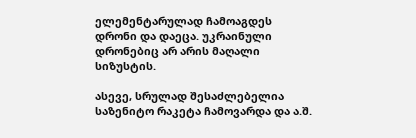ელემენტარულად ჩამოაგდეს დრონი და დაეცა. უკრაინული დრონებიც არ არის მაღალი სიზუსტის.

ასევე, სრულად შესაძლებელია საზენიტო რაკეტა ჩამოვარდა და ა.შ.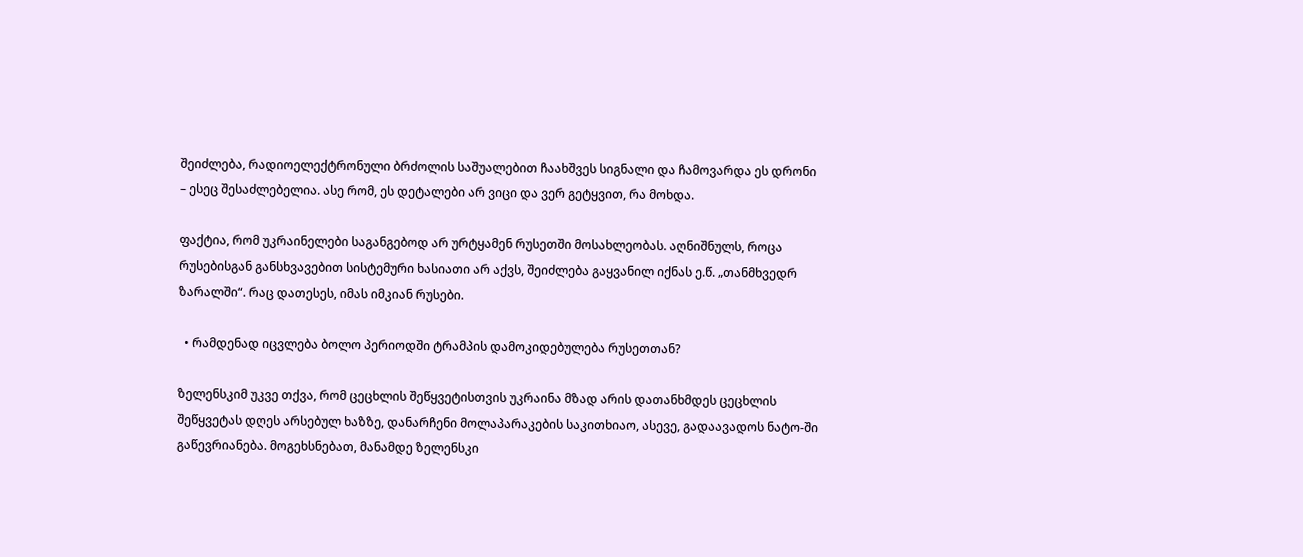შეიძლება, რადიოელექტრონული ბრძოლის საშუალებით ჩაახშვეს სიგნალი და ჩამოვარდა ეს დრონი – ესეც შესაძლებელია. ასე რომ, ეს დეტალები არ ვიცი და ვერ გეტყვით, რა მოხდა.

ფაქტია, რომ უკრაინელები საგანგებოდ არ ურტყამენ რუსეთში მოსახლეობას. აღნიშნულს, როცა რუსებისგან განსხვავებით სისტემური ხასიათი არ აქვს, შეიძლება გაყვანილ იქნას ე.წ. „თანმხვედრ ზარალში“. რაც დათესეს, იმას იმკიან რუსები.

  • რამდენად იცვლება ბოლო პერიოდში ტრამპის დამოკიდებულება რუსეთთან?

ზელენსკიმ უკვე თქვა, რომ ცეცხლის შეწყვეტისთვის უკრაინა მზად არის დათანხმდეს ცეცხლის შეწყვეტას დღეს არსებულ ხაზზე, დანარჩენი მოლაპარაკების საკითხიაო, ასევე, გადაავადოს ნატო-ში გაწევრიანება. მოგეხსნებათ, მანამდე ზელენსკი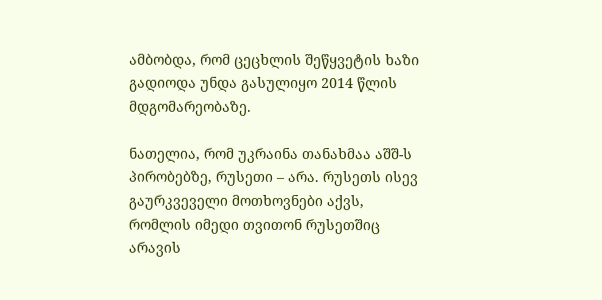ამბობდა, რომ ცეცხლის შეწყვეტის ხაზი გადიოდა უნდა გასულიყო 2014 წლის მდგომარეობაზე.

ნათელია, რომ უკრაინა თანახმაა აშშ-ს პირობებზე, რუსეთი – არა. რუსეთს ისევ გაურკვეველი მოთხოვნები აქვს, რომლის იმედი თვითონ რუსეთშიც არავის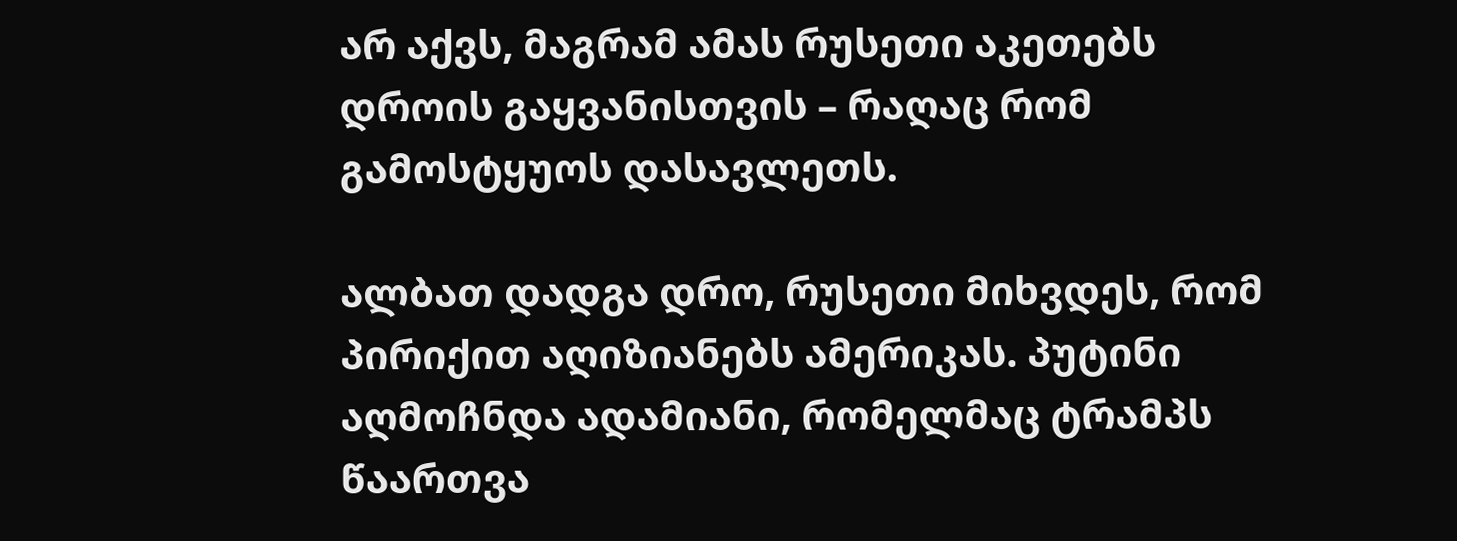არ აქვს, მაგრამ ამას რუსეთი აკეთებს დროის გაყვანისთვის – რაღაც რომ გამოსტყუოს დასავლეთს.

ალბათ დადგა დრო, რუსეთი მიხვდეს, რომ პირიქით აღიზიანებს ამერიკას. პუტინი აღმოჩნდა ადამიანი, რომელმაც ტრამპს წაართვა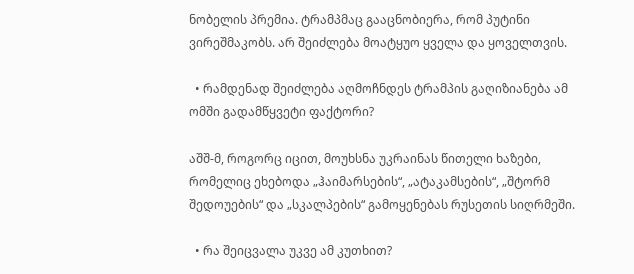ნობელის პრემია. ტრამპმაც გააცნობიერა, რომ პუტინი ვირეშმაკობს. არ შეიძლება მოატყუო ყველა და ყოველთვის.

  • რამდენად შეიძლება აღმოჩნდეს ტრამპის გაღიზიანება ამ ომში გადამწყვეტი ფაქტორი?

აშშ-მ, როგორც იცით, მოუხსნა უკრაინას წითელი ხაზები, რომელიც ეხებოდა „ჰაიმარსების“, „ატაკამსების“, „შტორმ შედოუების“ და „სკალპების“ გამოყენებას რუსეთის სიღრმეში.

  • რა შეიცვალა უკვე ამ კუთხით?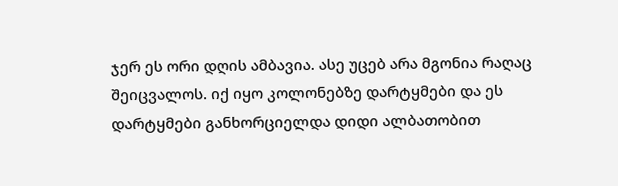ჯერ ეს ორი დღის ამბავია. ასე უცებ არა მგონია რაღაც შეიცვალოს. იქ იყო კოლონებზე დარტყმები და ეს დარტყმები განხორციელდა დიდი ალბათობით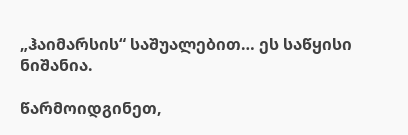„ჰაიმარსის“ საშუალებით… ეს საწყისი ნიშანია.

წარმოიდგინეთ,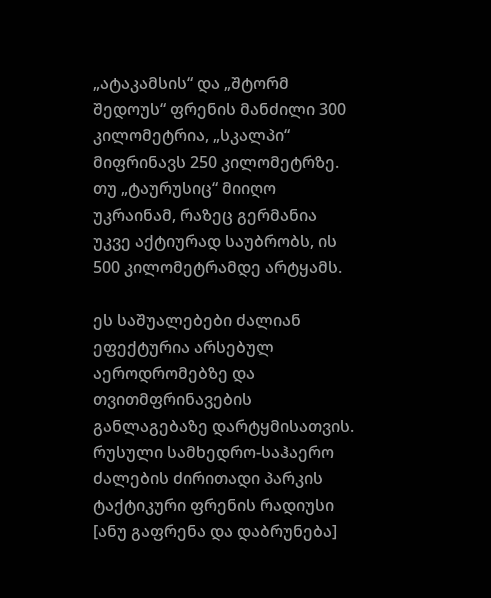„ატაკამსის“ და „შტორმ შედოუს“ ფრენის მანძილი 300 კილომეტრია, „სკალპი“ მიფრინავს 250 კილომეტრზე. თუ „ტაურუსიც“ მიიღო უკრაინამ, რაზეც გერმანია უკვე აქტიურად საუბრობს, ის 500 კილომეტრამდე არტყამს.

ეს საშუალებები ძალიან ეფექტურია არსებულ აეროდრომებზე და თვითმფრინავების განლაგებაზე დარტყმისათვის. რუსული სამხედრო-საჰაერო ძალების ძირითადი პარკის ტაქტიკური ფრენის რადიუსი [ანუ გაფრენა და დაბრუნება]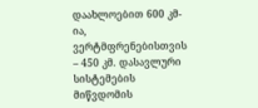დაახლოებით 600 კმ-ია, ვერტმფრენებისთვის – 450 კმ. დასავლური სისტემების მიწვდომის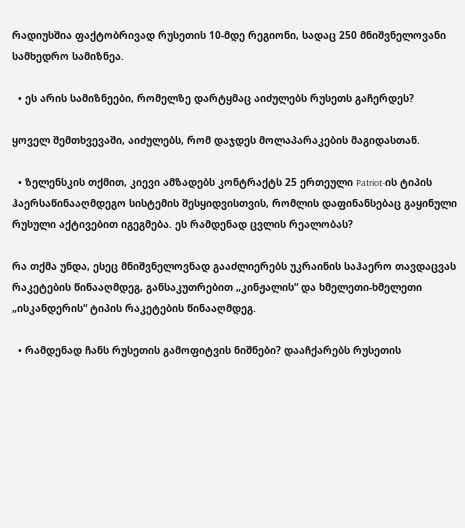რადიუსშია ფაქტობრივად რუსეთის 10-მდე რეგიონი, სადაც 250 მნიშვნელოვანი სამხედრო სამიზნეა.

  • ეს არის სამიზნეები, რომელზე დარტყმაც აიძულებს რუსეთს გაჩერდეს?

ყოველ შემთხვევაში, აიძულებს, რომ დაჯდეს მოლაპარაკების მაგიდასთან.

  • ზელენსკის თქმით, კიევი ამზადებს კონტრაქტს 25 ერთეული Patriot-ის ტიპის ჰაერსაწინააღმდეგო სისტემის შესყიდვისთვის, რომლის დაფინანსებაც გაყინული რუსული აქტივებით იგეგმება. ეს რამდენად ცვლის რეალობას?

რა თქმა უნდა, ესეც მნიშვნელოვნად გააძლიერებს უკრაინის საჰაერო თავდაცვას რაკეტების წინააღმდეგ, განსაკუთრებით „კინჟალის“ და ხმელეთი-ხმელეთი „ისკანდერის“ ტიპის რაკეტების წინააღმდეგ.

  • რამდენად ჩანს რუსეთის გამოფიტვის ნიშნები? დააჩქარებს რუსეთის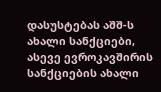დასუსტებას აშშ-ს ახალი სანქციები, ასევე ევროკავშირის სანქციების ახალი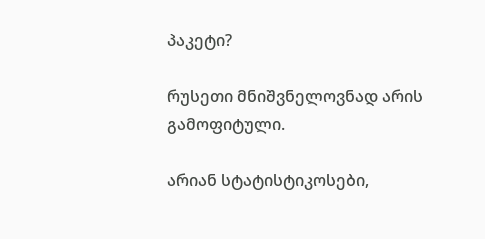პაკეტი?

რუსეთი მნიშვნელოვნად არის გამოფიტული.

არიან სტატისტიკოსები,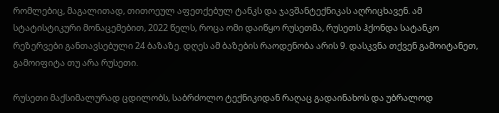რომლებიც, მაგალითად, თითოეულ აფეთქებულ ტანკს და ჯავშანტექნიკას აღრიცხავენ. ამ სტატისტიკური მონაცემებით, 2022 წელს, როცა ომი დაიწყო რუსეთმა, რუსეთს ჰქონდა სატანკო რეზერვები განთავსებული 24 ბაზაზე. დღეს ამ ბაზების რაოდენობა არის 9. დასკვნა თქვენ გამოიტანეთ, გამოიფიტა თუ არა რუსეთი.

რუსეთი მაქსიმალურად ცდილობს, საბრძოლო ტექნიკიდან რაღაც გადაინახოს და უბრალოდ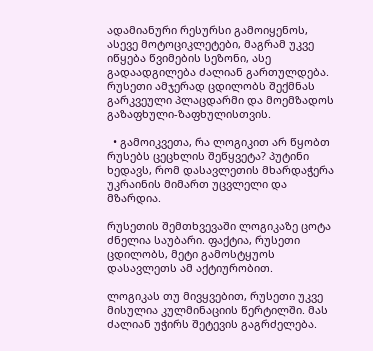ადამიანური რესურსი გამოიყენოს, ასევე მოტოციკლეტები, მაგრამ უკვე იწყება წვიმების სეზონი, ასე გადაადგილება ძალიან გართულდება. რუსეთი ამჯერად ცდილობს შექმნას გარკვეული პლაცდარმი და მოემზადოს გაზაფხული-ზაფხულისთვის.

  • გამოიკვეთა, რა ლოგიკით არ წყობთ რუსებს ცეცხლის შეწყვეტა? პუტინი ხედავს, რომ დასავლეთის მხარდაჭერა უკრაინის მიმართ უცვლელი და მზარდია.

რუსეთის შემთხვევაში ლოგიკაზე ცოტა ძნელია საუბარი. ფაქტია, რუსეთი ცდილობს, მეტი გამოსტყუოს დასავლეთს ამ აქტიურობით.

ლოგიკას თუ მივყვებით, რუსეთი უკვე მისულია კულმინაციის წერტილში. მას ძალიან უჭირს შეტევის გაგრძელება.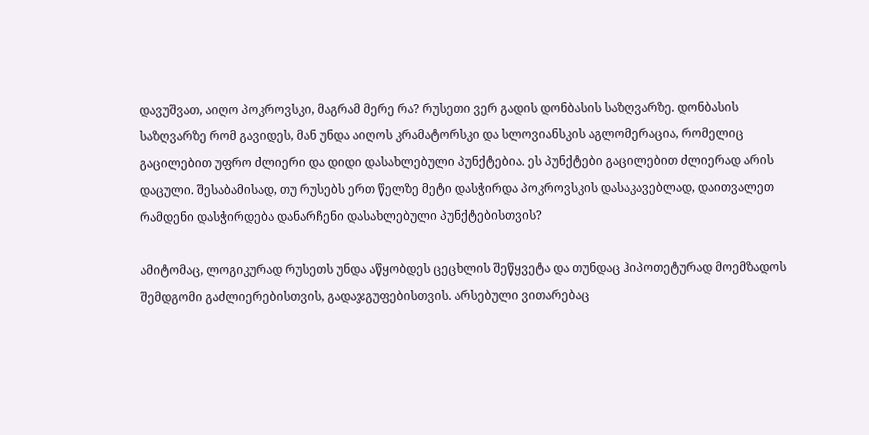დავუშვათ, აიღო პოკროვსკი, მაგრამ მერე რა? რუსეთი ვერ გადის დონბასის საზღვარზე. დონბასის საზღვარზე რომ გავიდეს, მან უნდა აიღოს კრამატორსკი და სლოვიანსკის აგლომერაცია, რომელიც გაცილებით უფრო ძლიერი და დიდი დასახლებული პუნქტებია. ეს პუნქტები გაცილებით ძლიერად არის დაცული. შესაბამისად, თუ რუსებს ერთ წელზე მეტი დასჭირდა პოკროვსკის დასაკავებლად, დაითვალეთ რამდენი დასჭირდება დანარჩენი დასახლებული პუნქტებისთვის?

ამიტომაც, ლოგიკურად რუსეთს უნდა აწყობდეს ცეცხლის შეწყვეტა და თუნდაც ჰიპოთეტურად მოემზადოს შემდგომი გაძლიერებისთვის, გადაჯგუფებისთვის. არსებული ვითარებაც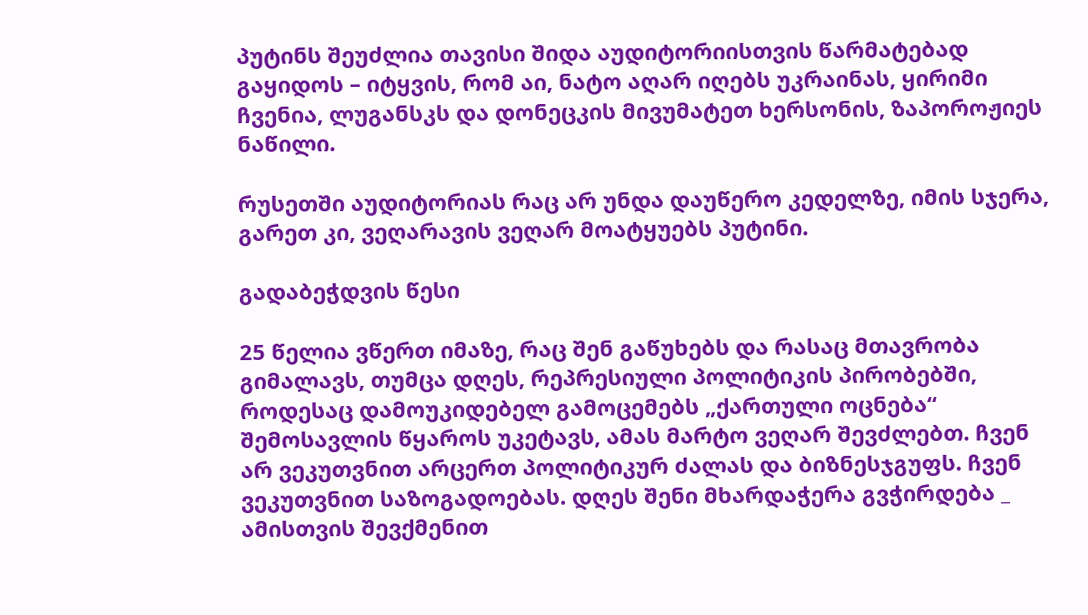პუტინს შეუძლია თავისი შიდა აუდიტორიისთვის წარმატებად გაყიდოს – იტყვის, რომ აი, ნატო აღარ იღებს უკრაინას, ყირიმი ჩვენია, ლუგანსკს და დონეცკის მივუმატეთ ხერსონის, ზაპოროჟიეს ნაწილი.

რუსეთში აუდიტორიას რაც არ უნდა დაუწერო კედელზე, იმის სჯერა, გარეთ კი, ვეღარავის ვეღარ მოატყუებს პუტინი.

გადაბეჭდვის წესი

25 წელია ვწერთ იმაზე, რაც შენ გაწუხებს და რასაც მთავრობა გიმალავს, თუმცა დღეს, რეპრესიული პოლიტიკის პირობებში, როდესაც დამოუკიდებელ გამოცემებს „ქართული ოცნება“ შემოსავლის წყაროს უკეტავს, ამას მარტო ვეღარ შევძლებთ. ჩვენ არ ვეკუთვნით არცერთ პოლიტიკურ ძალას და ბიზნესჯგუფს. ჩვენ ვეკუთვნით საზოგადოებას. დღეს შენი მხარდაჭერა გვჭირდება _ ამისთვის შევქმენით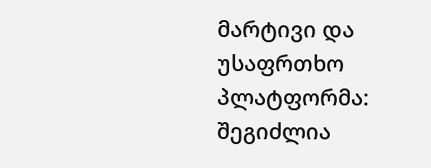მარტივი და უსაფრთხო პლატფორმა: შეგიძლია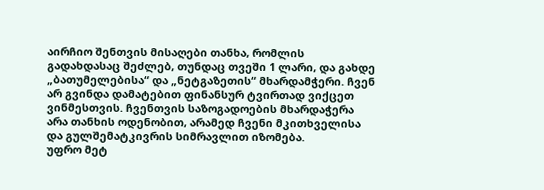აირჩიო შენთვის მისაღები თანხა, რომლის გადახდასაც შეძლებ, თუნდაც თვეში 1 ლარი, და გახდე „ბათუმელებისა“ და „ნეტგაზეთის“ მხარდამჭერი. ჩვენ არ გვინდა დამატებით ფინანსურ ტვირთად ვიქცეთ ვინმესთვის. ჩვენთვის საზოგადოების მხარდაჭერა არა თანხის ოდენობით, არამედ ჩვენი მკითხველისა და გულშემატკივრის სიმრავლით იზომება.
უფრო მეტ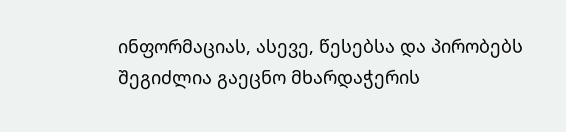ინფორმაციას, ასევე, წესებსა და პირობებს შეგიძლია გაეცნო მხარდაჭერის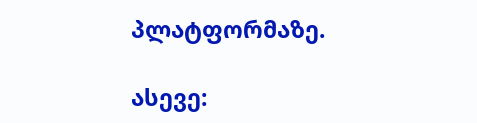პლატფორმაზე.

ასევე: